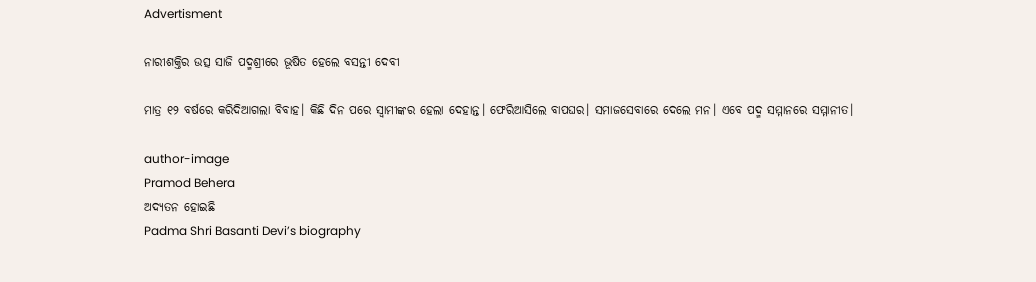Advertisment

ନାରୀଶକ୍ତିର ଉତ୍ସ ସାଜି ପଦ୍ମଶ୍ରୀରେ ଭୂଷିତ ହେଲେ ବସନ୍ତୀ ଦେବୀ

ମାତ୍ର ୧୨ ବର୍ଷରେ କରିଦିଆଗଲା ବିବାହ। କିଛି ଦିନ ପରେ ସ୍ୱାମୀଙ୍କର ହେଲା ଦେହାନ୍ତ। ଫେରିଆସିଲେ ବାପଘର। ସମାଜସେବାରେ ଦେଲେ ମନ। ଏବେ ପଦ୍ମ ସମ୍ମାନରେ ସମ୍ମାନୀତ।

author-image
Pramod Behera
ଅଦ୍ୟତନ ହୋଇଛି
Padma Shri Basanti Devi’s biography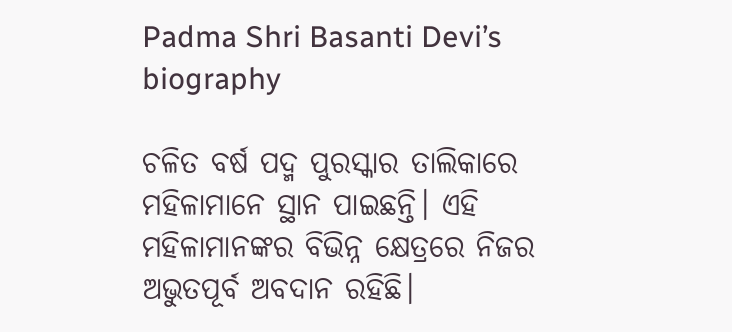Padma Shri Basanti Devi’s biography

ଚଳିତ ବର୍ଷ ପଦ୍ମ ପୁରସ୍କାର ତାଲିକାରେ ମହିଳାମାନେ ସ୍ଥାନ ପାଇଛନ୍ତି। ଏହି ମହିଳାମାନଙ୍କର ବିଭିନ୍ନ କ୍ଷେତ୍ରରେ ନିଜର ଅଭୁତପୂର୍ବ ଅବଦାନ ରହିଛି।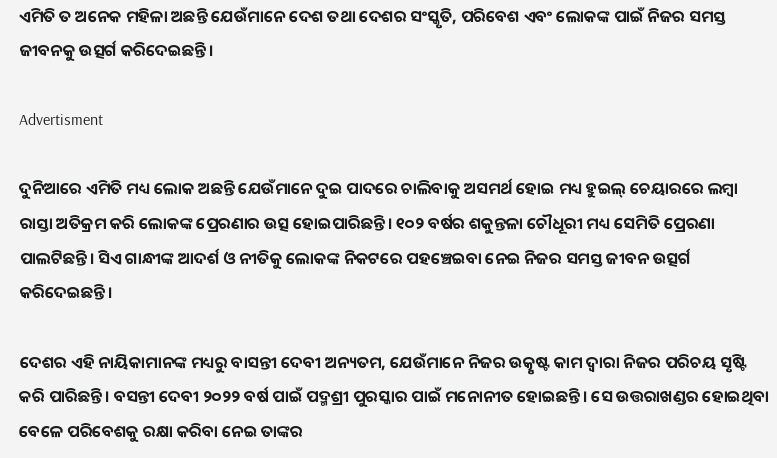ଏମିତି ତ ଅନେକ ମହିଳା ଅଛନ୍ତି ଯେଉଁମାନେ ଦେଶ ତଥା ଦେଶର ସଂସ୍କୃତି, ପରିବେଶ ଏବଂ ଲୋକଙ୍କ ପାଇଁ ନିଜର ସମସ୍ତ ଜୀବନକୁ ଉତ୍ସର୍ଗ କରିଦେଇଛନ୍ତି।

Advertisment

ଦୁନିଆରେ ଏମିତି ମଧ୍ୟ ଲୋକ ଅଛନ୍ତି ଯେଉଁମାନେ ଦୁଇ ପାଦରେ ଚାଲିବାକୁ ଅସମର୍ଥ ହୋଇ ମଧ୍ୟ ହୁଇଲ୍ ଚେୟାରରେ ଲମ୍ବା ରାସ୍ତା ଅତିକ୍ରମ କରି ଲୋକଙ୍କ ପ୍ରେରଣାର ଉତ୍ସ ହୋଇପାରିଛନ୍ତି। ୧୦୨ ବର୍ଷର ଶକୁନ୍ତଳା ଚୌଧୂରୀ ମଧ୍ୟ ସେମିତି ପ୍ରେରଣା ପାଲଟିଛନ୍ତି। ସିଏ ଗାନ୍ଧୀଙ୍କ ଆଦର୍ଶ ଓ ନୀତିକୁ ଲୋକଙ୍କ ନିକଟରେ ପହଞ୍ଚେଇବା ନେଇ ନିଜର ସମସ୍ତ ଜୀବନ ଉତ୍ସର୍ଗ କରିଦେଇଛନ୍ତି।

ଦେଶର ଏହି ନାୟିକାମାନଙ୍କ ମଧ୍ୟରୁ ବାସନ୍ତୀ ଦେବୀ ଅନ୍ୟତମ, ଯେଉଁମାନେ ନିଜର ଉତ୍କୃଷ୍ଟ କାମ ଦ୍ୱାରା ନିଜର ପରିଚୟ ସୃଷ୍ଟି କରି ପାରିଛନ୍ତି। ବସନ୍ତୀ ଦେବୀ ୨୦୨୨ ବର୍ଷ ପାଇଁ ପଦ୍ମଶ୍ରୀ ପୁରସ୍କାର ପାଇଁ ମନୋନୀତ ହୋଇଛନ୍ତି। ସେ ଉତ୍ତରାଖଣ୍ଡର ହୋଇଥିବା ବେଳେ ପରିବେଶକୁ ରକ୍ଷା କରିବା ନେଇ ତାଙ୍କର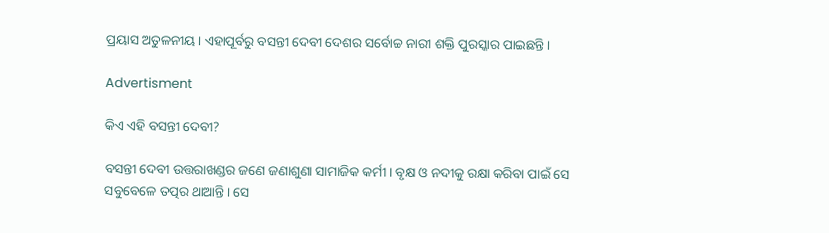ପ୍ରୟାସ ଅତୁଳନୀୟ। ଏହାପୂର୍ବରୁ ବସନ୍ତୀ ଦେବୀ ଦେଶର ସର୍ବୋଚ୍ଚ ନାରୀ ଶକ୍ତି ପୁରସ୍କାର ପାଇଛନ୍ତି।

Advertisment

କିଏ ଏହି ବସନ୍ତୀ ଦେବୀ?

ବସନ୍ତୀ ଦେବୀ ଉତ୍ତରାଖଣ୍ଡର ଜଣେ ଜଣାଶୁଣା ସାମାଜିକ କର୍ମୀ। ବୃକ୍ଷ ଓ ନଦୀକୁ ରକ୍ଷା କରିବା ପାଇଁ ସେ ସବୁବେଳେ ତତ୍ପର ଥାଆନ୍ତି। ସେ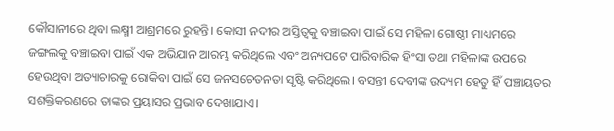କୌସାନୀରେ ଥିବା ଲକ୍ଷ୍ମୀ ଆଶ୍ରମରେ ରୁହନ୍ତି। କୋସୀ ନଦୀର ଅସ୍ତିତ୍ୱକୁ ବଞ୍ଚାଇବା ପାଇଁ ସେ ମହିଳା ଗୋଷ୍ଠୀ ମାଧ୍ୟମରେ ଜଙ୍ଗଲକୁ ବଞ୍ଚାଇବା ପାଇଁ ଏକ ଅଭିଯାନ ଆରମ୍ଭ କରିଥିଲେ ଏବଂ ଅନ୍ୟପଟେ ପାରିବାରିକ ହିଂସା ତଥା ମହିଳାଙ୍କ ଉପରେ ହେଉଥିବା ଅତ୍ୟାଚାରକୁ ରୋକିବା ପାଇଁ ସେ ଜନସଚେତନତା ସୃଷ୍ଟି କରିଥିଲେ। ବସନ୍ତୀ ଦେବୀଙ୍କ ଉଦ୍ୟମ ହେତୁ ହିଁ ପଞ୍ଚାୟତର ସଶକ୍ତିକରଣରେ ତାଙ୍କର ପ୍ରୟାସର ପ୍ରଭାବ ଦେଖାଯାଏ।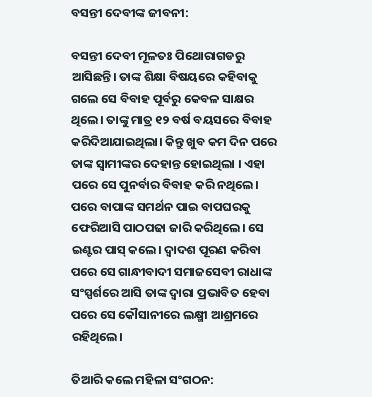ବସନ୍ତୀ ଦେବୀଙ୍କ ଜୀବନୀ:

ବସନ୍ତୀ ଦେବୀ ମୂଳତଃ ପିଥୋରାଗଡରୁ ଆସିଛନ୍ତି। ତାଙ୍କ ଶିକ୍ଷା ବିଷୟରେ କହିବାକୁ ଗଲେ ସେ ବିବାହ ପୂର୍ବରୁ କେବଳ ସାକ୍ଷର ଥିଲେ। ତାଙ୍କୁ ମାତ୍ର ୧୨ ବର୍ଷ ବୟସରେ ବିବାହ କରିଦିଆଯାଇଥିଲା। କିନ୍ତୁ ଖୁବ କମ ଦିନ ପରେ ତାଙ୍କ ସ୍ୱାମୀଙ୍କର ଦେହାନ୍ତ ହୋଇଥିଲା । ଏହା ପରେ ସେ ପୁନର୍ବାର ବିବାହ କରି ନଥିଲେ। ପରେ ବାପାଙ୍କ ସମର୍ଥନ ପାଇ ବାପଘରକୁ ଫେରିଆସି ପାଠପଢା ଜାରି କରିଥିଲେ। ସେ ଇଣ୍ଟର ପାସ୍ କଲେ। ଦ୍ୱାଦଶ ପୂରଣ କରିବା ପରେ ସେ ଗାନ୍ଧୀବାଦୀ ସମାଜସେବୀ ରାଧାଙ୍କ ସଂସ୍ପର୍ଶରେ ଆସି ତାଙ୍କ ଦ୍ୱାରା ପ୍ରଭାବିତ ହେବା ପରେ ସେ କୌସାନୀରେ ଲକ୍ଷ୍ମୀ ଆଶ୍ରମରେ ରହିଥିଲେ।

ତିଆରି କଲେ ମହିଳା ସଂଗଠନ: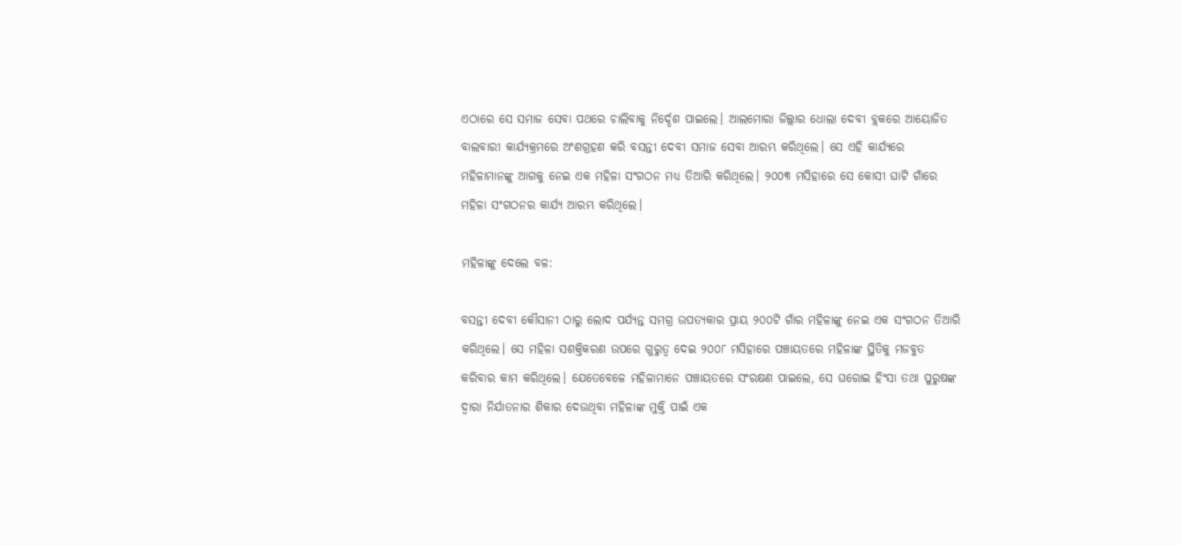ଏଠାରେ ସେ ସମାଜ ସେବା ପଥରେ ଚାଲିବାକୁ ନିର୍ଦ୍ଦେଶ ପାଇଲେ। ଆଲମୋରା ଜିଲ୍ଲାର ଧୋଲା ଦେବୀ ବ୍ଲକରେ ଆୟୋଜିତ ବାଲବାରୀ କାର୍ଯ୍ୟକ୍ରମରେ ଅଂଶଗ୍ରହଣ କରି ବସନ୍ତୀ ଦେବୀ ସମାଜ ସେବା ଆରମ୍ଭ କରିଥିଲେ। ସେ ଏହି କାର୍ଯ୍ୟରେ ମହିଳାମାନଙ୍କୁ ଆଗକୁ ନେଇ ଏକ ମହିଳା ସଂଗଠନ ମଧ୍ୟ ତିଆରି କରିଥିଲେ। ୨୦୦୩ ମସିହାରେ ସେ କୋସୀ ଘାଟି ଗାଁରେ ମହିଳା ସଂଗଠନର କାର୍ଯ୍ୟ ଆରମ୍ଭ କରିଥିଲେ।

ମହିଳାଙ୍କୁ ଦେଲେ ବଳ:

ବସନ୍ତୀ ଦେବୀ କୌସାନୀ ଠାରୁ ଲୋଦ ପର୍ଯ୍ୟନ୍ତ ସମଗ୍ର ଉପତ୍ୟକାର ପ୍ରାୟ ୨୦୦ଟି ଗାଁର ମହିଳାଙ୍କୁ ନେଇ ଏକ ସଂଗଠନ ତିଆରି କରିଥିଲେ। ସେ ମହିଳା ସଶକ୍ତିକରଣ ଉପରେ ଗୁରୁତ୍ୱ ଦେଇ ୨୦୦୮ ମସିହାରେ ପଞ୍ଚାୟତରେ ମହିଳାଙ୍କ ସ୍ଥିତିକୁ ମଜବୁତ କରିବାର କାମ କରିଥିଲେ। ଯେତେବେଳେ ମହିଳାମାନେ ପଞ୍ଚାୟତରେ ସଂରକ୍ଷଣ ପାଇଲେ, ସେ ଘରୋଇ ହିଂସା ତଥା ପୁରୁଷଙ୍କ ଦ୍ୱାରା ନିର୍ଯାତନାର ଶିକାର ଦେଉଥିବା ମହିଳାଙ୍କ ମୁକ୍ତି ପାଇଁ ଏକ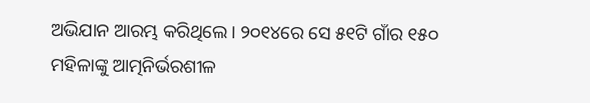ଅଭିଯାନ ଆରମ୍ଭ କରିଥିଲେ। ୨୦୧୪ରେ ସେ ୫୧ଟି ଗାଁର ୧୫୦ ମହିଳାଙ୍କୁ ଆତ୍ମନିର୍ଭରଶୀଳ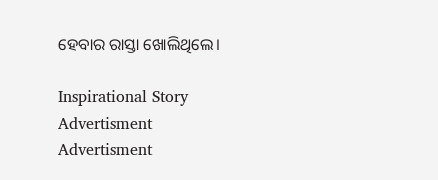ହେବାର ରାସ୍ତା ଖୋଲିଥିଲେ।

Inspirational Story
Advertisment
Advertisment